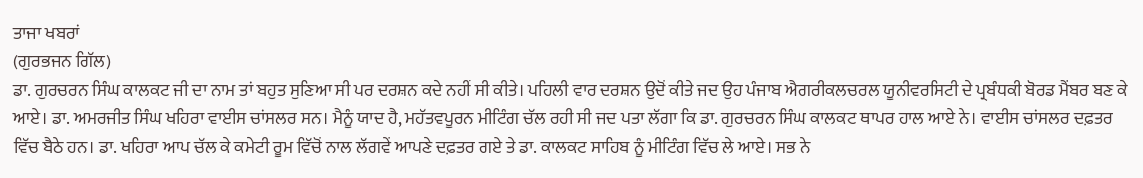ਤਾਜਾ ਖਬਰਾਂ
(ਗੁਰਭਜਨ ਗਿੱਲ)
ਡਾ. ਗੁਰਚਰਨ ਸਿੰਘ ਕਾਲਕਟ ਜੀ ਦਾ ਨਾਮ ਤਾਂ ਬਹੁਤ ਸੁਣਿਆ ਸੀ ਪਰ ਦਰਸ਼ਨ ਕਦੇ ਨਹੀਂ ਸੀ ਕੀਤੇ। ਪਹਿਲੀ ਵਾਰ ਦਰਸ਼ਨ ਉਦੋਂ ਕੀਤੇ ਜਦ ਉਹ ਪੰਜਾਬ ਐਗਰੀਕਲਚਰਲ ਯੂਨੀਵਰਸਿਟੀ ਦੇ ਪ੍ਰਬੰਧਕੀ ਬੋਰਡ ਮੈਂਬਰ ਬਣ ਕੇ ਆਏ। ਡਾ. ਅਮਰਜੀਤ ਸਿੰਘ ਖਹਿਰਾ ਵਾਈਸ ਚਾਂਸਲਰ ਸਨ। ਮੈਨੂੰ ਯਾਦ ਹੈ, ਮਹੱਤਵਪੂਰਨ ਮੀਟਿੰਗ ਚੱਲ ਰਹੀ ਸੀ ਜਦ ਪਤਾ ਲੱਗਾ ਕਿ ਡਾ. ਗੁਰਚਰਨ ਸਿੰਘ ਕਾਲਕਟ ਥਾਪਰ ਹਾਲ ਆਏ ਨੇ। ਵਾਈਸ ਚਾਂਸਲਰ ਦਫ਼ਤਰ ਵਿੱਚ ਬੈਠੇ ਹਨ। ਡਾ. ਖਹਿਰਾ ਆਪ ਚੱਲ ਕੇ ਕਮੇਟੀ ਰੂਮ ਵਿੱਚੋਂ ਨਾਲ ਲੱਗਵੇਂ ਆਪਣੇ ਦਫ਼ਤਰ ਗਏ ਤੇ ਡਾ. ਕਾਲਕਟ ਸਾਹਿਬ ਨੂੰ ਮੀਟਿੰਗ ਵਿੱਚ ਲੇ ਆਏ। ਸਭ ਨੇ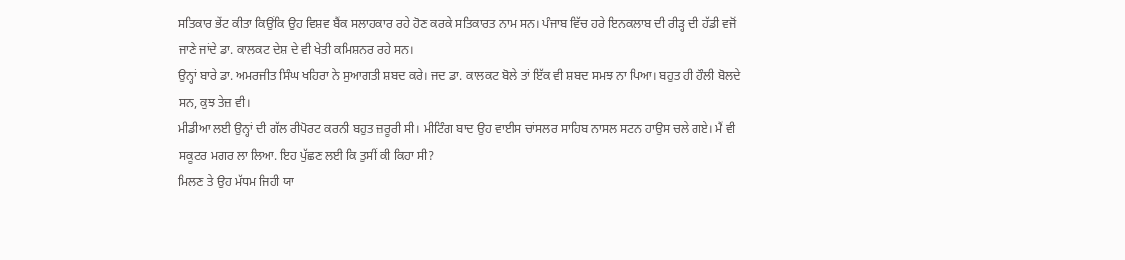ਸਤਿਕਾਰ ਭੇਂਟ ਕੀਤਾ ਕਿਉਂਕਿ ਉਹ ਵਿਸ਼ਵ ਬੈਂਕ ਸਲਾਹਕਾਰ ਰਹੇ ਹੋਣ ਕਰਕੇ ਸਤਿਕਾਰਤ ਨਾਮ ਸਨ। ਪੰਜਾਬ ਵਿੱਚ ਹਰੇ ਇਨਕਲਾਬ ਦੀ ਰੀੜ੍ਹ ਦੀ ਹੱਡੀ ਵਜੋਂ ਜਾਣੇ ਜਾਂਦੇ ਡਾ. ਕਾਲਕਟ ਦੇਸ਼ ਦੇ ਵੀ ਖੇਤੀ ਕਮਿਸ਼ਨਰ ਰਹੇ ਸਨ।
ਉਨ੍ਹਾਂ ਬਾਰੇ ਡਾ. ਅਮਰਜੀਤ ਸਿੰਘ ਖਹਿਰਾ ਨੇ ਸੁਆਗਤੀ ਸ਼ਬਦ ਕਰੇ। ਜਦ ਡਾ. ਕਾਲਕਟ ਬੋਲੇ ਤਾਂ ਇੱਕ ਵੀ ਸ਼ਬਦ ਸਮਝ ਨਾ ਪਿਆ। ਬਹੁਤ ਹੀ ਹੌਲੀ ਬੋਲਦੇ ਸਨ, ਕੁਝ ਤੇਜ਼ ਵੀ।
ਮੀਡੀਆ ਲਈ ਉਨ੍ਹਾਂ ਦੀ ਗੱਲ ਰੀਪੋਰਟ ਕਰਨੀ ਬਹੁਤ ਜ਼ਰੂਰੀ ਸੀ। ਮੀਟਿੰਗ ਬਾਦ ਉਹ ਵਾਈਸ ਚਾਂਸਲਰ ਸਾਹਿਬ ਨਾਸਲ ਸਟਨ ਹਾਉਸ ਚਲੇ ਗਏ। ਮੈਂ ਵੀ ਸਕੂਟਰ ਮਗਰ ਲਾ ਲਿਆ. ਇਹ ਪੁੱਛਣ ਲਈ ਕਿ ਤੁਸੀਂ ਕੀ ਕਿਹਾ ਸੀ?
ਮਿਲਣ ਤੇ ਉਹ ਮੱਧਮ ਜਿਹੀ ਯਾ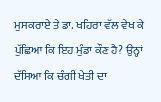ਮੁਸਕਰਾਏ ਤੇ ਡਾ. ਖਹਿਰਾ ਵੱਲ ਵੇਖ ਕੇ ਪੁੱਛਿਆ ਕਿ ਇਹ ਮੁੰਡਾ ਕੌਣ ਹੈ? ਉਨ੍ਹਾਂ ਦੱਸਿਆ ਕਿ ਚੰਗੀ ਖੇਤੀ ਦਾ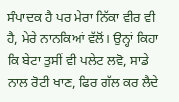ਸੰਪਾਦਕ ਹੈ ਪਰ ਮੇਰਾ ਨਿੱਕਾ ਵੀਰ ਵੀ ਹੈ, ਮੇਰੇ ਨਾਨਕਿਆਂ ਵੱਲੋਂ। ਉਨ੍ਹਾਂ ਕਿਹਾ ਕਿ ਬੇਟਾ ਤੁਸੀਂ ਵੀ ਪਲੇਟ ਲਵੋ, ਸਾਡੇ ਨਾਲ ਰੋਟੀ ਖਾਣ, ਫਿਰ ਗੱਲ ਕਰ ਲੈਦੇ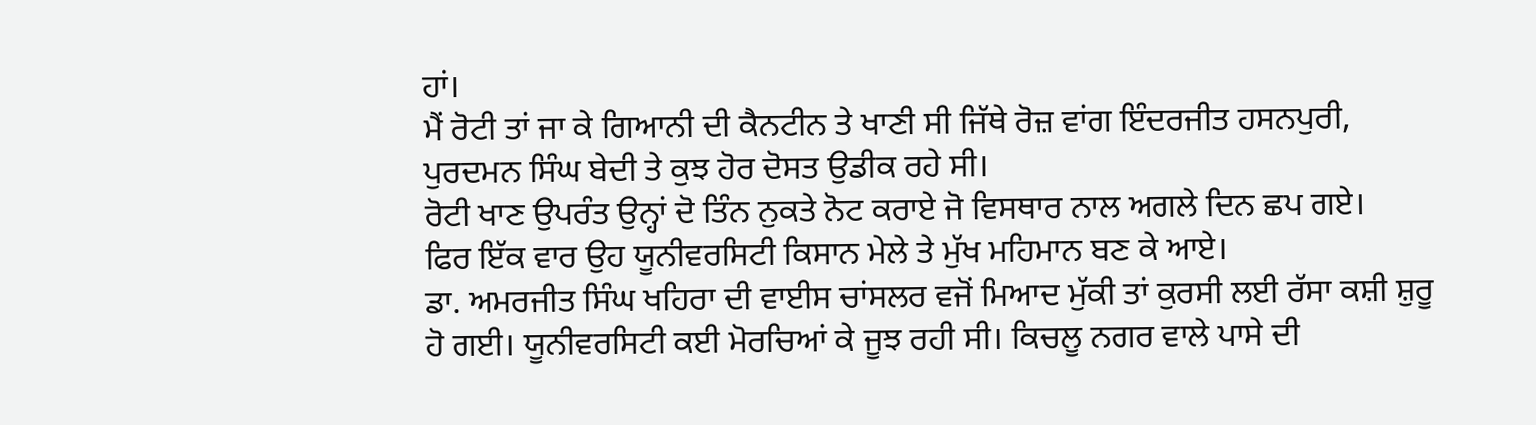ਹਾਂ।
ਮੈਂ ਰੋਟੀ ਤਾਂ ਜਾ ਕੇ ਗਿਆਨੀ ਦੀ ਕੈਨਟੀਨ ਤੇ ਖਾਣੀ ਸੀ ਜਿੱਥੇ ਰੋਜ਼ ਵਾਂਗ ਇੰਦਰਜੀਤ ਹਸਨਪੁਰੀ, ਪੁਰਦਮਨ ਸਿੰਘ ਬੇਦੀ ਤੇ ਕੁਝ ਹੋਰ ਦੋਸਤ ਉਡੀਕ ਰਹੇ ਸੀ।
ਰੋਟੀ ਖਾਣ ਉਪਰੰਤ ਉਨ੍ਹਾਂ ਦੋ ਤਿੰਨ ਨੁਕਤੇ ਨੋਟ ਕਰਾਏ ਜੋ ਵਿਸਥਾਰ ਨਾਲ ਅਗਲੇ ਦਿਨ ਛਪ ਗਏ।
ਫਿਰ ਇੱਕ ਵਾਰ ਉਹ ਯੂਨੀਵਰਸਿਟੀ ਕਿਸਾਨ ਮੇਲੇ ਤੇ ਮੁੱਖ ਮਹਿਮਾਨ ਬਣ ਕੇ ਆਏ।
ਡਾ. ਅਮਰਜੀਤ ਸਿੰਘ ਖਹਿਰਾ ਦੀ ਵਾਈਸ ਚਾਂਸਲਰ ਵਜੋਂ ਮਿਆਦ ਮੁੱਕੀ ਤਾਂ ਕੁਰਸੀ ਲਈ ਰੱਸਾ ਕਸ਼ੀ ਸ਼ੁਰੂ ਹੋ ਗਈ। ਯੂਨੀਵਰਸਿਟੀ ਕਈ ਮੋਰਚਿਆਂ ਕੇ ਜੂਝ ਰਹੀ ਸੀ। ਕਿਚਲੂ ਨਗਰ ਵਾਲੇ ਪਾਸੇ ਦੀ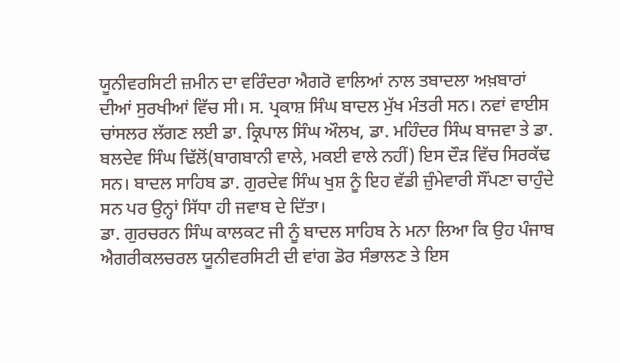ਯੂਨੀਵਰਸਿਟੀ ਜ਼ਮੀਨ ਦਾ ਵਰਿੰਦਰਾ ਐਗਰੋ ਵਾਲਿਆਂ ਨਾਲ ਤਬਾਦਲਾ ਅਖ਼ਬਾਰਾਂ ਦੀਆਂ ਸੁਰਖੀਆਂ ਵਿੱਚ ਸੀ। ਸ. ਪ੍ਰਕਾਸ਼ ਸਿੰਘ ਬਾਦਲ ਮੁੱਖ ਮੰਤਰੀ ਸਨ। ਨਵਾਂ ਵਾਈਸ ਚਾਂਸਲਰ ਲੱਗਣ ਲਈ ਡਾ. ਕ੍ਰਿਪਾਲ ਸਿੰਘ ਔਲਖ, ਡਾ. ਮਹਿੰਦਰ ਸਿੰਘ ਬਾਜਵਾ ਤੇ ਡਾ. ਬਲਦੇਵ ਸਿੰਘ ਢਿੱਲੋਂ(ਬਾਗਬਾਨੀ ਵਾਲੇ, ਮਕਈ ਵਾਲੇ ਨਹੀਂ) ਇਸ ਦੌੜ ਵਿੱਚ ਸਿਰਕੱਢ ਸਨ। ਬਾਦਲ ਸਾਹਿਬ ਡਾ. ਗੁਰਦੇਵ ਸਿੰਘ ਖੁਸ਼ ਨੂੰ ਇਹ ਵੱਡੀ ਜ਼ੁੰਮੇਵਾਰੀ ਸੌਂਪਣਾ ਚਾਹੁੰਦੇ ਸਨ ਪਰ ਉਨ੍ਹਾਂ ਸਿੱਧਾ ਹੀ ਜਵਾਬ ਦੇ ਦਿੱਤਾ।
ਡਾ. ਗੁਰਚਰਨ ਸਿੰਘ ਕਾਲਕਟ ਜੀ ਨੂੰ ਬਾਦਲ ਸਾਹਿਬ ਨੇ ਮਨਾ ਲਿਆ ਕਿ ਉਹ ਪੰਜਾਬ ਐਗਰੀਕਲਚਰਲ ਯੂਨੀਵਰਸਿਟੀ ਦੀ ਵਾਂਗ ਡੋਰ ਸੰਭਾਲਣ ਤੇ ਇਸ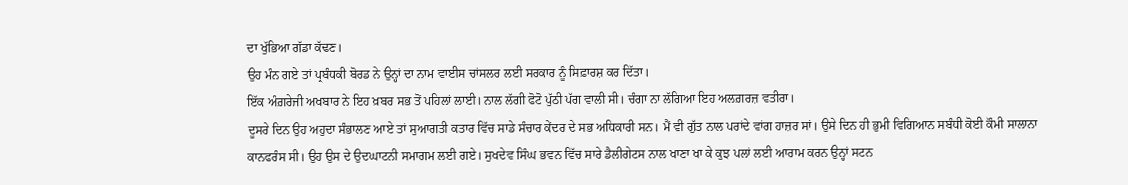ਦਾ ਖੁੱਭਿਆ ਗੱਡਾ ਕੱਢਣ।
ਉਹ ਮੰਨ ਗਏ ਤਾਂ ਪ੍ਰਬੰਧਕੀ ਬੋਰਡ ਨੇ ਉਨ੍ਹਾਂ ਦਾ ਨਾਮ ਵਾਈਸ ਚਾਂਸਲਰ ਲਈ ਸਰਕਾਰ ਨੂੰ ਸਿਫ਼ਾਰਸ਼ ਕਰ ਦਿੱਤਾ।
ਇੱਕ ਅੰਗ਼ਰੇਜੀ ਅਖਬਾਰ ਨੇ ਇਹ ਖ਼ਬਰ ਸਭ ਤੋਂ ਪਹਿਲਾਂ ਲਾਈ। ਨਾਲ ਲੱਗੀ ਫੋਟੋ ਪੁੱਠੀ ਪੱਗ ਵਾਲੀ ਸੀ। ਚੰਗਾ ਨਾ ਲੱਗਿਆ ਇਹ ਅਲਗ਼ਰਜ਼ ਵਤੀਰਾ।
ਦੂਸਰੇ ਦਿਨ ਉਹ ਅਹੁਦਾ ਸੰਭਾਲਣ ਆਏ ਤਾਂ ਸੁਆਗਤੀ ਕਤਾਰ ਵਿੱਚ ਸਾਡੇ ਸੰਚਾਰ ਕੇਂਦਰ ਦੇ ਸਭ ਅਧਿਕਾਰੀ ਸਨ। ਮੈਂ ਵੀ ਗੁੱਤ ਨਾਲ ਪਰਾਂਦੇ ਵਾਂਗ ਹਾਜ਼ਰ ਸਾਂ। ਉਸੇ ਦਿਨ ਹੀ ਭੁਮੀ ਵਿਗਿਆਨ ਸਬੰਧੀ ਕੋਈ ਕੌਮੀ ਸਾਲਾਨਾ ਕਾਨਫਰੰਸ ਸੀ। ਉਹ ਉਸ ਦੇ ਉਦਘਾਟਨੀ ਸਮਾਗਮ ਲਈ ਗਏ। ਸੁਖਦੇਵ ਸਿੰਘ ਭਵਨ ਵਿੱਚ ਸਾਰੇ ਡੈਲੀਗੇਟਸ ਨਾਲ ਖਾਣਾ ਖਾ ਕੇ ਕੁਝ ਪਲਾਂ ਲਈ ਆਰਾਮ ਕਰਨ ਉਨ੍ਹਾਂ ਸਟਨ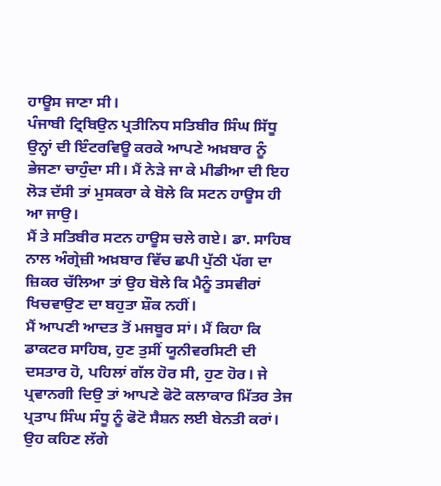ਹਾਊਸ ਜਾਣਾ ਸੀ।
ਪੰਜਾਬੀ ਟ੍ਰਿਬਿਉਨ ਪ੍ਰਤੀਨਿਧ ਸਤਿਬੀਰ ਸਿੰਘ ਸਿੱਧੂ ਉਨ੍ਹਾਂ ਦੀ ਇੰਟਰਵਿਊ ਕਰਕੇ ਆਪਣੇ ਅਖ਼ਬਾਰ ਨੂੰ ਭੇਜਣਾ ਚਾਹੁੰਦਾ ਸੀ। ਮੈਂ ਨੇੜੇ ਜਾ ਕੇ ਮੀਡੀਆ ਦੀ ਇਹ ਲੋੜ ਦੱਸੀ ਤਾਂ ਮੁਸਕਰਾ ਕੇ ਬੋਲੇ ਕਿ ਸਟਨ ਹਾਊਸ ਹੀ ਆ ਜਾਉ।
ਮੈਂ ਤੇ ਸਤਿਬੀਰ ਸਟਨ ਹਾਊਸ ਚਲੇ ਗਏ। ਡਾ. ਸਾਹਿਬ ਨਾਲ ਅੰਗ੍ਰੇਜ਼ੀ ਅਖ਼ਬਾਰ ਵਿੱਚ ਛਪੀ ਪੁੱਠੀ ਪੱਗ ਦਾ ਜ਼ਿਕਰ ਚੱਲਿਆ ਤਾਂ ਉਹ ਬੋਲੇ ਕਿ ਮੈਨੂੰ ਤਸਵੀਰਾਂ ਖਿਚਵਾਉਣ ਦਾ ਬਹੁਤਾ ਸ਼ੌਕ ਨਹੀਂ।
ਮੈਂ ਆਪਣੀ ਆਦਤ ਤੋਂ ਮਜਬੂਰ ਸਾਂ। ਮੈਂ ਕਿਹਾ ਕਿ ਡਾਕਟਰ ਸਾਹਿਬ, ਹੁਣ ਤੁਸੀਂ ਯੂਨੀਵਰਸਿਟੀ ਦੀ ਦਸਤਾਰ ਹੋ, ਪਹਿਲਾਂ ਗੱਲ ਹੋਰ ਸੀ, ਹੁਣ ਹੋਰ। ਜੇ ਪ੍ਰਵਾਨਗੀ ਦਿਉ ਤਾਂ ਆਪਣੇ ਫੋਟੋ ਕਲਾਕਾਰ ਮਿੱਤਰ ਤੇਜ ਪ੍ਰਤਾਪ ਸਿੰਘ ਸੰਧੂ ਨੂੰ ਫੋਟੋ ਸੈਸ਼ਨ ਲਈ ਬੇਨਤੀ ਕਰਾਂ। ਉਹ ਕਹਿਣ ਲੱਗੇ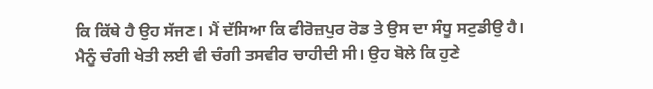ਕਿ ਕਿੱਥੇ ਹੈ ਉਹ ਸੱਜਣ। ਮੈਂ ਦੱਸਿਆ ਕਿ ਫੀਰੋਜ਼ਪੁਰ ਰੋਡ ਤੇ ਉਸ ਦਾ ਸੰਧੂ ਸਟੁਡੀਉ ਹੈ।
ਮੈਨੂੰ ਚੰਗੀ ਖੇਤੀ ਲਈ ਵੀ ਚੰਗੀ ਤਸਵੀਰ ਚਾਹੀਦੀ ਸੀ। ਉਹ ਬੋਲੇ ਕਿ ਹੁਣੇ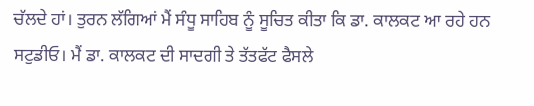ਚੱਲਦੇ ਹਾਂ। ਤੁਰਨ ਲੱਗਿਆਂ ਮੈਂ ਸੰਧੂ ਸਾਹਿਬ ਨੂੰ ਸੂਚਿਤ ਕੀਤਾ ਕਿ ਡਾ. ਕਾਲਕਟ ਆ ਰਹੇ ਹਨ ਸਟੁਡੀਓ। ਮੈਂ ਡਾ. ਕਾਲਕਟ ਦੀ ਸਾਦਗੀ ਤੇ ਤੱਤਫੱਟ ਫੈਸਲੇ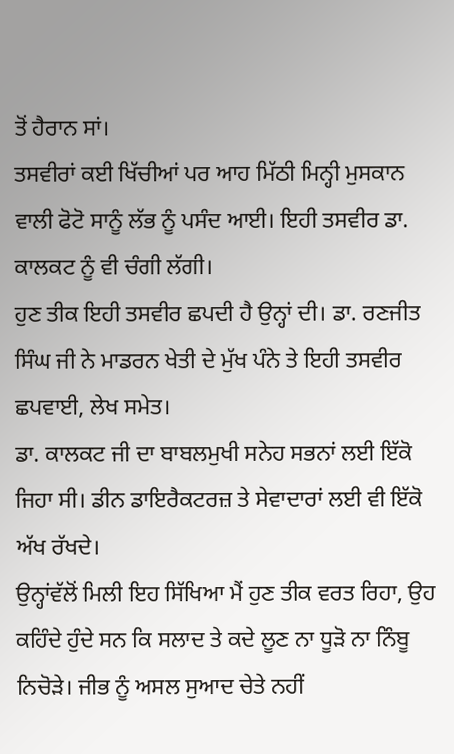ਤੋਂ ਹੈਰਾਨ ਸਾਂ।
ਤਸਵੀਰਾਂ ਕਈ ਖਿੱਚੀਆਂ ਪਰ ਆਹ ਮਿੱਠੀ ਮਿਨ੍ਹੀ ਮੁਸਕਾਨ ਵਾਲੀ ਫੋਟੋ ਸਾਨੂੰ ਲੱਭ ਨੂੰ ਪਸੰਦ ਆਈ। ਇਹੀ ਤਸਵੀਰ ਡਾ. ਕਾਲਕਟ ਨੂੰ ਵੀ ਚੰਗੀ ਲੱਗੀ।
ਹੁਣ ਤੀਕ ਇਹੀ ਤਸਵੀਰ ਛਪਦੀ ਹੈ ਉਨ੍ਹਾਂ ਦੀ। ਡਾ. ਰਣਜੀਤ ਸਿੰਘ ਜੀ ਨੇ ਮਾਡਰਨ ਖੇਤੀ ਦੇ ਮੁੱਖ ਪੰਨੇ ਤੇ ਇਹੀ ਤਸਵੀਰ ਛਪਵਾਈ, ਲੇਖ ਸਮੇਤ।
ਡਾ. ਕਾਲਕਟ ਜੀ ਦਾ ਬਾਬਲਮੁਖੀ ਸਨੇਹ ਸਭਨਾਂ ਲਈ ਇੱਕੋ ਜਿਹਾ ਸੀ। ਡੀਨ ਡਾਇਰੈਕਟਰਜ਼ ਤੇ ਸੇਵਾਦਾਰਾਂ ਲਈ ਵੀ ਇੱਕੋ ਅੱਖ ਰੱਖਦੇ।
ਉਨ੍ਹਾਂਵੱਲੋਂ ਮਿਲੀ ਇਹ ਸਿੱਖਿਆ ਮੈਂ ਹੁਣ ਤੀਕ ਵਰਤ ਰਿਹਾ, ਉਹ ਕਹਿੰਦੇ ਹੁੰਦੇ ਸਨ ਕਿ ਸਲਾਦ ਤੇ ਕਦੇ ਲੂਣ ਨਾ ਧੂੜੋ ਨਾ ਨਿੰਬੂ ਨਿਚੋੜੇ। ਜੀਭ ਨੂੰ ਅਸਲ ਸੁਆਦ ਚੇਤੇ ਨਹੀਂ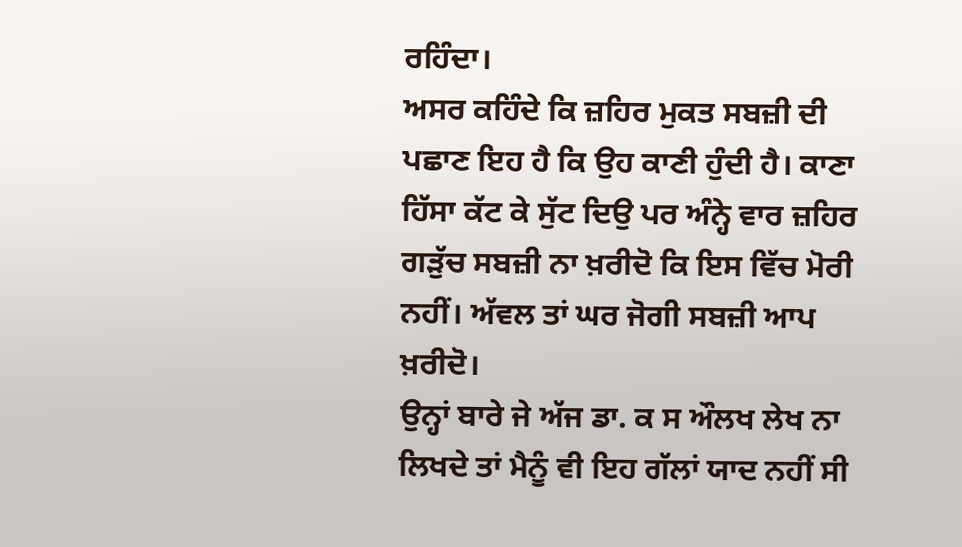ਰਹਿੰਦਾ।
ਅਸਰ ਕਹਿੰਦੇ ਕਿ ਜ਼ਹਿਰ ਮੁਕਤ ਸਬਜ਼ੀ ਦੀ ਪਛਾਣ ਇਹ ਹੈ ਕਿ ਉਹ ਕਾਣੀ ਹੁੰਦੀ ਹੈ। ਕਾਣਾ ਹਿੱਸਾ ਕੱਟ ਕੇ ਸੁੱਟ ਦਿਉ ਪਰ ਅੰਨ੍ਹੇ ਵਾਰ ਜ਼ਹਿਰ ਗੜੁੱਚ ਸਬਜ਼ੀ ਨਾ ਖ਼ਰੀਦੋ ਕਿ ਇਸ ਵਿੱਚ ਮੋਰੀ ਨਹੀਂ। ਅੱਵਲ ਤਾਂ ਘਰ ਜੋਗੀ ਸਬਜ਼ੀ ਆਪ ਖ਼ਰੀਦੋ।
ਉਨ੍ਹਾਂ ਬਾਰੇ ਜੇ ਅੱਜ ਡਾ. ਕ ਸ ਔਲਖ ਲੇਖ ਨਾ ਲਿਖਦੇ ਤਾਂ ਮੈਨੂੰ ਵੀ ਇਹ ਗੱਲਾਂ ਯਾਦ ਨਹੀਂ ਸੀ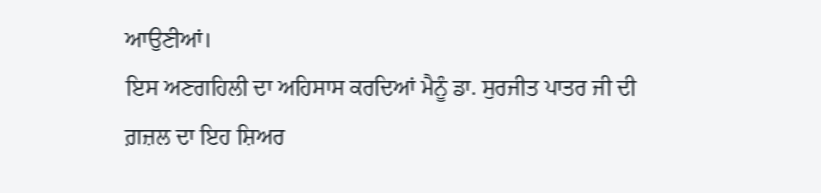ਆਉਣੀਆਂ।
ਇਸ ਅਣਗਹਿਲੀ ਦਾ ਅਹਿਸਾਸ ਕਰਦਿਆਂ ਮੈਨੂੰ ਡਾ. ਸੁਰਜੀਤ ਪਾਤਰ ਜੀ ਦੀ ਗ਼ਜ਼ਲ ਦਾ ਇਹ ਸ਼ਿਅਰ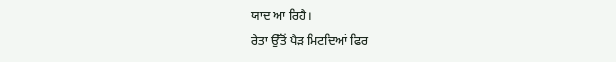ਯਾਦ ਆ ਰਿਹੈ।
ਰੇਤਾ ਉੱਤੋਂ ਪੈੜ ਮਿਟਦਿਆਂ ਫਿਰ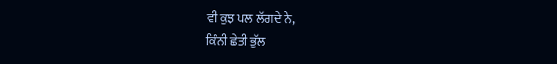ਵੀ ਕੁਝ ਪਲ ਲੱਗਦੇ ਨੇ,
ਕਿੰਨੀ ਛੇਤੀ ਭੁੱਲ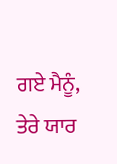ਗਏ ਮੈਨੂੰ, ਤੇਰੇ ਯਾਰ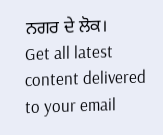ਨਗਰ ਦੇ ਲੋਕ।
Get all latest content delivered to your email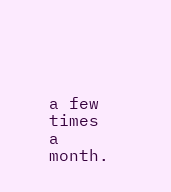a few times a month.